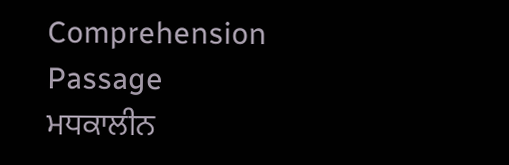Comprehension Passage
ਮਧਕਾਲੀਨ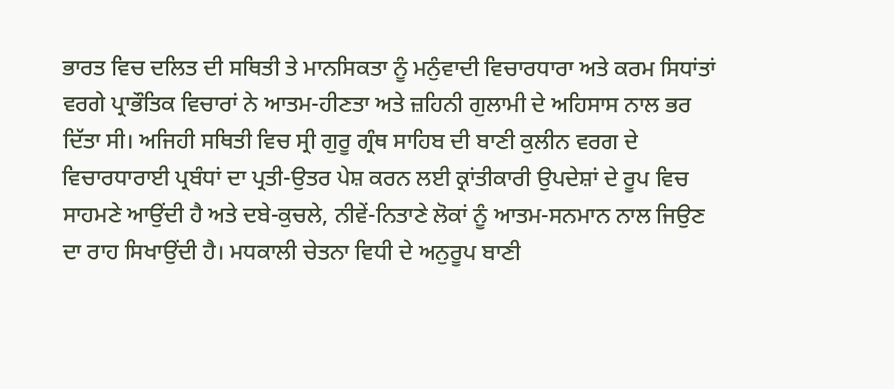ਭਾਰਤ ਵਿਚ ਦਲਿਤ ਦੀ ਸਥਿਤੀ ਤੇ ਮਾਨਸਿਕਤਾ ਨੂੰ ਮਨੁੰਵਾਦੀ ਵਿਚਾਰਧਾਰਾ ਅਤੇ ਕਰਮ ਸਿਧਾਂਤਾਂ ਵਰਗੇ ਪ੍ਰਾਭੌਤਿਕ ਵਿਚਾਰਾਂ ਨੇ ਆਤਮ-ਹੀਣਤਾ ਅਤੇ ਜ਼ਹਿਨੀ ਗੁਲਾਮੀ ਦੇ ਅਹਿਸਾਸ ਨਾਲ ਭਰ ਦਿੱਤਾ ਸੀ। ਅਜਿਹੀ ਸਥਿਤੀ ਵਿਚ ਸ੍ਰੀ ਗੁਰੂ ਗ੍ਰੰਥ ਸਾਹਿਬ ਦੀ ਬਾਣੀ ਕੁਲੀਨ ਵਰਗ ਦੇ ਵਿਚਾਰਧਾਰਾਈ ਪ੍ਰਬੰਧਾਂ ਦਾ ਪ੍ਰਤੀ-ਉਤਰ ਪੇਸ਼ ਕਰਨ ਲਈ ਕ੍ਰਾਂਤੀਕਾਰੀ ਉਪਦੇਸ਼ਾਂ ਦੇ ਰੂਪ ਵਿਚ ਸਾਹਮਣੇ ਆਉਂਦੀ ਹੈ ਅਤੇ ਦਬੇ-ਕੁਚਲੇ, ਨੀਵੇਂ-ਨਿਤਾਣੇ ਲੋਕਾਂ ਨੂੰ ਆਤਮ-ਸਨਮਾਨ ਨਾਲ ਜਿਉਣ ਦਾ ਰਾਹ ਸਿਖਾਉਂਦੀ ਹੈ। ਮਧਕਾਲੀ ਚੇਤਨਾ ਵਿਧੀ ਦੇ ਅਨੁਰੂਪ ਬਾਣੀ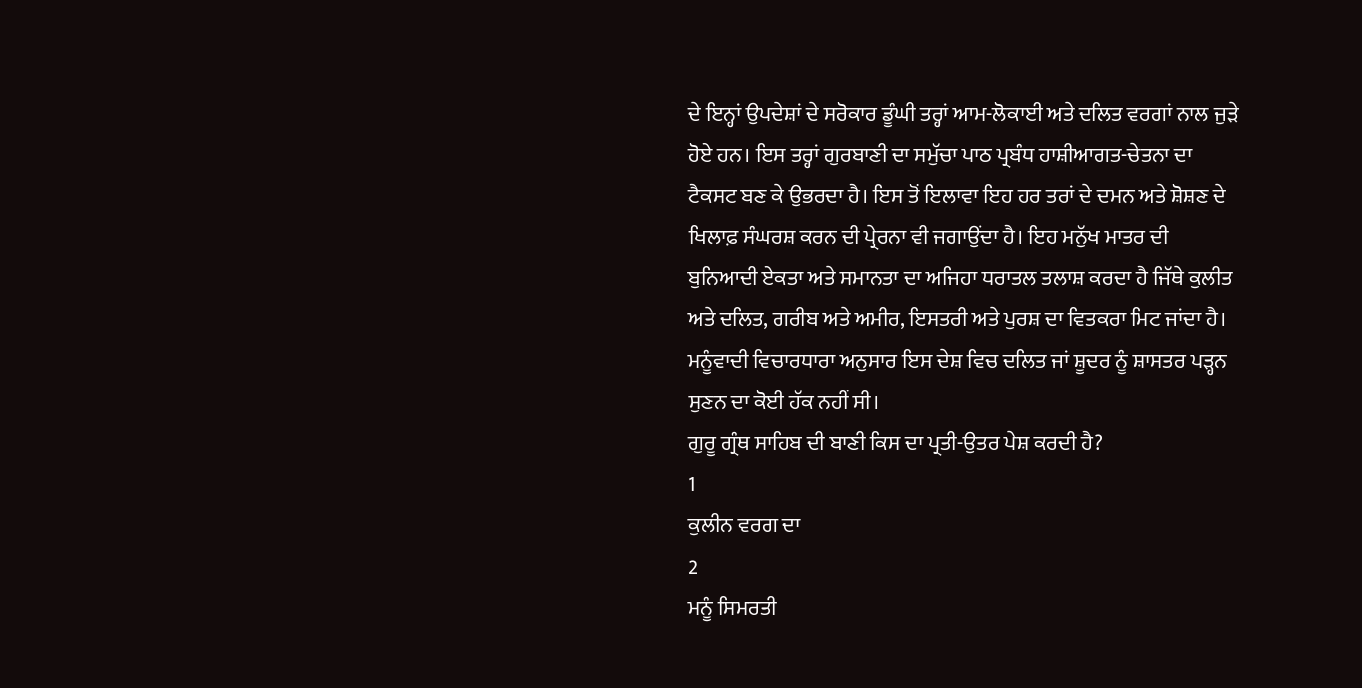ਦੇ ਇਨ੍ਹਾਂ ਉਪਦੇਸ਼ਾਂ ਦੇ ਸਰੋਕਾਰ ਡੂੰਘੀ ਤਰ੍ਹਾਂ ਆਮ-ਲੋਕਾਈ ਅਤੇ ਦਲਿਤ ਵਰਗਾਂ ਨਾਲ ਜੁੜੇ ਹੋਏ ਹਨ। ਇਸ ਤਰ੍ਹਾਂ ਗੁਰਬਾਣੀ ਦਾ ਸਮੁੱਚਾ ਪਾਠ ਪ੍ਰਬੰਧ ਹਾਸ਼ੀਆਗਤ-ਚੇਤਨਾ ਦਾ ਟੈਕਸਟ ਬਣ ਕੇ ਉਭਰਦਾ ਹੈ। ਇਸ ਤੋਂ ਇਲਾਵਾ ਇਹ ਹਰ ਤਰਾਂ ਦੇ ਦਮਨ ਅਤੇ ਸ਼ੋਸ਼ਣ ਦੇ ਖਿਲਾਫ਼ ਸੰਘਰਸ਼ ਕਰਨ ਦੀ ਪ੍ਰੇਰਨਾ ਵੀ ਜਗਾਉਂਦਾ ਹੈ। ਇਹ ਮਨੁੱਖ ਮਾਤਰ ਦੀ ਬੁਨਿਆਦੀ ਏਕਤਾ ਅਤੇ ਸਮਾਨਤਾ ਦਾ ਅਜਿਹਾ ਧਰਾਤਲ ਤਲਾਸ਼ ਕਰਦਾ ਹੈ ਜਿੱਥੇ ਕੁਲੀਤ ਅਤੇ ਦਲਿਤ, ਗਰੀਬ ਅਤੇ ਅਮੀਰ, ਇਸਤਰੀ ਅਤੇ ਪੁਰਸ਼ ਦਾ ਵਿਤਕਰਾ ਮਿਟ ਜਾਂਦਾ ਹੈ। ਮਨੂੰਵਾਦੀ ਵਿਚਾਰਧਾਰਾ ਅਨੁਸਾਰ ਇਸ ਦੇਸ਼ ਵਿਚ ਦਲਿਤ ਜਾਂ ਸ਼ੂਦਰ ਨੂੰ ਸ਼ਾਸਤਰ ਪੜ੍ਹਨ ਸੁਣਨ ਦਾ ਕੋਈ ਹੱਕ ਨਹੀਂ ਸੀ।
ਗੁਰੂ ਗ੍ਰੰਥ ਸਾਹਿਬ ਦੀ ਬਾਣੀ ਕਿਸ ਦਾ ਪ੍ਰਤੀ-ਉਤਰ ਪੇਸ਼ ਕਰਦੀ ਹੈ?
1
ਕੁਲੀਨ ਵਰਗ ਦਾ
2
ਮਨੂੰ ਸਿਮਰਤੀ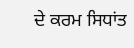ਦੇ ਕਰਮ ਸਿਧਾਂਤ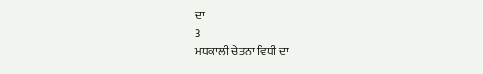ਦਾ
3
ਮਧਕਾਲੀ ਚੇਤਨਾ ਵਿਧੀ ਦਾ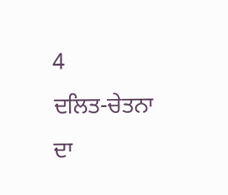4
ਦਲਿਤ-ਚੇਤਨਾ ਦਾ